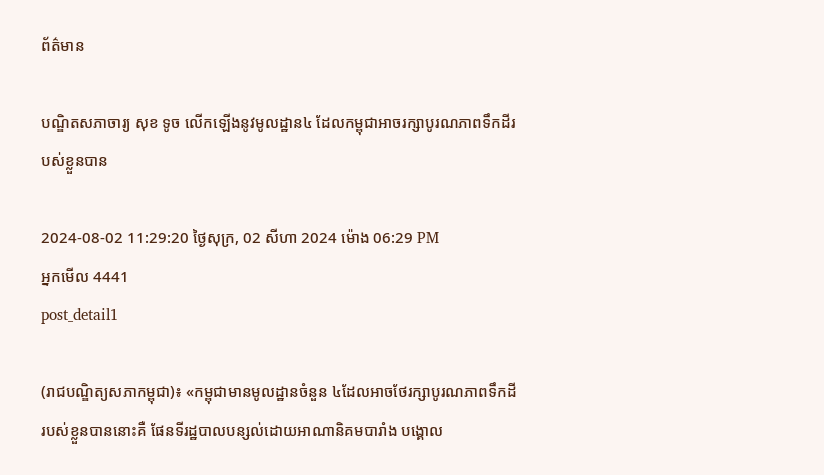ព័ត៌មាន

បណ្ឌិតសភាចារ្យ សុខ ទូច លើកឡើងនូវមូលដ្ឋាន៤ ដែលកម្ពុជាអាចរក្សាបូរណភាពទឹកដីរបស់ខ្លួនបាន

2024-08-02 11:29:20 ថ្ងៃសុក្រ, 02 សីហា 2024 ម៉ោង 06:29 PM
អ្នកមើល 4441
post_detail1

(រាជបណ្ឌិត្យសភាកម្ពុជា)៖ «កម្ពុជាមានមូលដ្ឋានចំនួន ៤ដែលអាចថែរក្សាបូរណភាពទឹកដីរបស់ខ្លួនបាននោះគឺ ផែនទីរដ្ឋបាលបន្សល់ដោយអាណានិគមបារាំង បង្គោល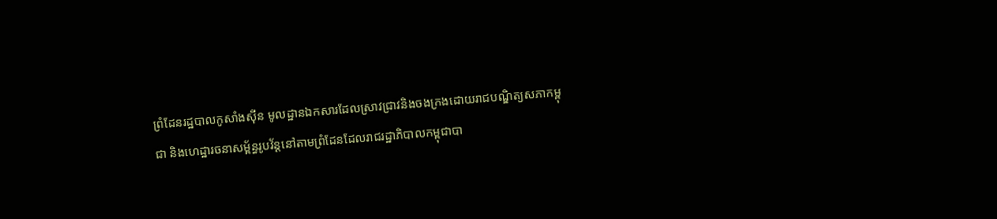ព្រំដែនរដ្ឋបាលកូសាំងស៊ីន មូលដ្ឋានឯកសារដែលស្រាវជ្រាវនិងចងក្រងដោយរាជបណ្ឌិត្យសភាកម្ពុជា និងហេដ្ឋារចនាសម្ព័ន្ធរូបវ័ន្តនៅតាមព្រំដែនដែលរាជរដ្ឋាភិបាលកម្ពុជាបា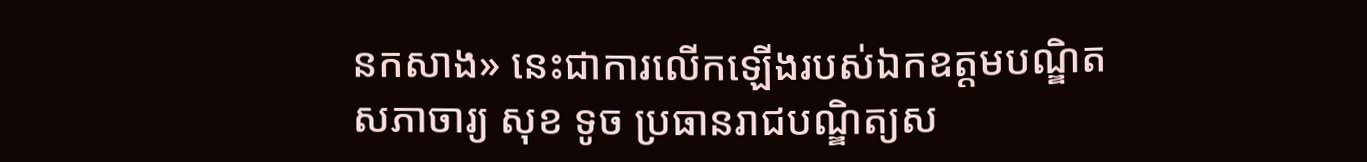នកសាង» នេះជាការលើកឡើងរបស់ឯកឧត្ដមបណ្ឌិតសភាចារ្យ សុខ ទូច ប្រធានរាជបណ្ឌិត្យស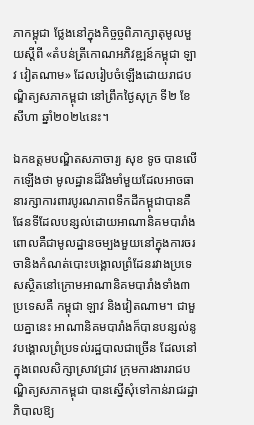ភាកម្ពុជា ថ្លែងនៅក្នុងកិច្ចច្ចពិភាក្សាតុមូលមួយស្ដីពី «តំបន់ត្រីកោណអភិវឌ្ឍន៍កម្ពុជា ឡាវ វៀតណាម» ដែលរៀបចំឡើងដោយរាជបណ្ឌិត្យសភាកម្ពុជា នៅព្រឹកថ្ងៃសុក្រ ទី២ ខែសីហា ឆ្នាំ២០២៤នេះ។

ឯកឧត្ដមបណ្ឌិតសភាចារ្យ សុខ ទូច បានលើកឡើងថា មូលដ្ឋានដ៏រឹងមាំមួយដែលអាចធានារក្សាការពារបូរណភាពទឹកដីកម្ពុជាបានគឺ ផែនទីដែលបន្សល់ដោយអាណានិគមបារាំង ពោលគឺជាមូលដ្ឋានចម្បងមួយនៅក្នុងការចរចានិងកំណត់បោះបង្គោលព្រំដែនរវាងប្រទេសស្ថិតនៅក្រោមអាណានិគមបារាំងទាំង៣ប្រទេសគឺ កម្ពុជា ឡាវ និងវៀតណាម។ ជាមួយគ្នានេះ អាណានិគមបារាំងក៏បានបន្សល់នូវបង្គោលព្រំប្រទល់រដ្ឋបាលជាច្រើន ដែលនៅក្នុងពេលសិក្សាស្រាវជ្រាវ ក្រុមការងាររាជបណ្ឌិត្យសភាកម្ពុជា បានស្នើសុំទៅកាន់រាជរដ្ឋាភិបាលឱ្យ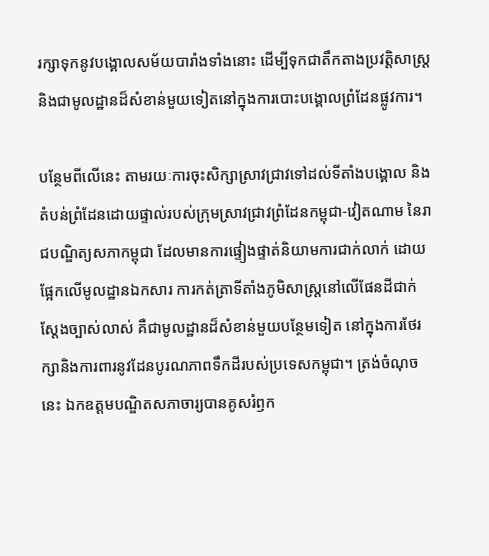រក្សាទុកនូវបង្គោលសម័យបារាំងទាំងនោះ ដើម្បីទុកជាតឹកតាងប្រវត្តិសាស្ត្រ និងជាមូលដ្ឋានដ៏សំខាន់មួយទៀតនៅក្នុងការបោះបង្គោលព្រំដែនផ្លូវការ។

បន្ថែមពីលើនេះ តាមរយៈការចុះសិក្សាស្រាវជ្រាវទៅដល់ទីតាំងបង្គោល និងតំបន់ព្រំដែនដោយផ្ទាល់របស់ក្រុមស្រាវជ្រាវព្រំដែនកម្ពុជា-វៀតណាម នៃរាជបណ្ឌិត្យសភាកម្ពុជា ដែលមានការផ្ទៀងផ្ទាត់និយាមការជាក់លាក់ ដោយផ្អែកលើមូលដ្ឋានឯកសារ ការកត់ត្រាទីតាំងភូមិសាស្ត្រនៅលើផែនដីជាក់ស្ដែងច្បាស់លាស់ គឺជាមូលដ្ឋានដ៏សំខាន់មួយបន្ថែមទៀត នៅក្នុងការថែរក្សានិងការពារនូវដែនបូរណភាពទឹកដីរបស់ប្រទេសកម្ពុជា។ ត្រង់ចំណុចនេះ ឯកឧត្ដមបណ្ឌិតសភាចារ្យបានគូសរំឭក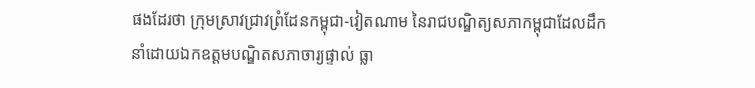ផងដែរថា ក្រុមស្រាវជ្រាវព្រំដែនកម្ពុជា-វៀតណាម នៃរាជបណ្ឌិត្យសភាកម្ពុជាដែលដឹកនាំដោយឯកឧត្ដមបណ្ឌិតសភាចារ្យផ្ទាល់ ធ្លា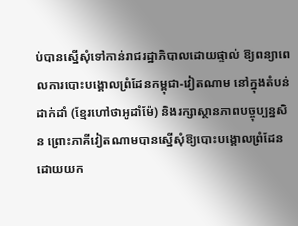ប់បានស្នើសុំទៅកាន់រាជរដ្ឋាភិបាលដោយផ្ទាល់ ឱ្យពន្យាពេលការបោះបង្គោលព្រំដែនកម្ពុជា-វៀតណាម នៅក្នុងតំបន់ដាក់ដាំ (ខ្មែរហៅថាអូដាំម៉ែ) និងរក្សាស្ថានភាពបច្ចុប្បន្នសិន ព្រោះភាគីវៀតណាមបានស្នើសុំឱ្យបោះបង្គោលព្រំដែន ដោយយក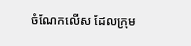ចំណែកលើស ដែលក្រុម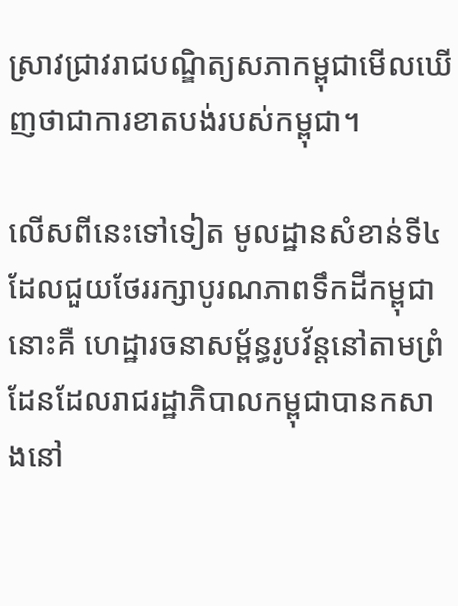ស្រាវជ្រាវរាជបណ្ឌិត្យសភាកម្ពុជាមើលឃើញថាជាការខាតបង់របស់កម្ពុជា។

លើសពីនេះទៅទៀត មូលដ្ឋានសំខាន់ទី៤ ដែលជួយថែររក្សាបូរណភាពទឹកដីកម្ពុជានោះគឺ ហេដ្ឋារចនាសម្ព័ន្ធរូបវ័ន្តនៅតាមព្រំដែនដែលរាជរដ្ឋាភិបាលកម្ពុជាបានកសាងនៅ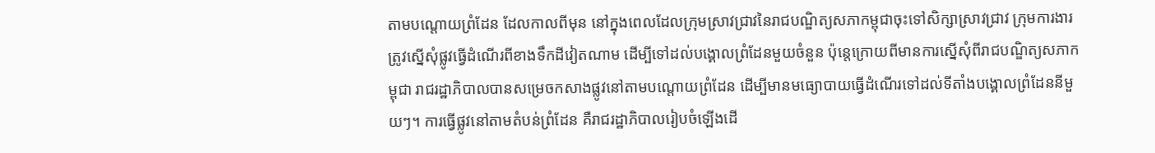តាមបណ្ដោយព្រំដែន ដែលកាលពីមុន នៅក្នុងពេលដែលក្រុមស្រាវជ្រាវនៃរាជបណ្ឌិត្យសភាកម្ពុជាចុះទៅសិក្សាស្រាវជ្រាវ ក្រុមការងារត្រូវស្នើសុំផ្លូវធ្វើដំណើរពីខាងទឹកដីវៀតណាម ដើម្បីទៅដល់បង្គោលព្រំដែនមួយចំនួន ប៉ុន្តេក្រោយពីមានការស្នើសុំពីរាជបណ្ឌិត្យសភាកម្ពុជា រាជរដ្ឋាភិបាលបានសម្រេចកសាងផ្លូវនៅតាមបណ្ដោយព្រំដែន ដើម្បីមានមធ្យោបាយធ្វើដំណើរទៅដល់ទីតាំងបង្គោលព្រំដែននីមួយៗ។ ការធ្វើផ្លូវនៅតាមតំបន់ព្រំដែន គឺរាជរដ្ឋាភិបាលរៀបចំឡើងដើ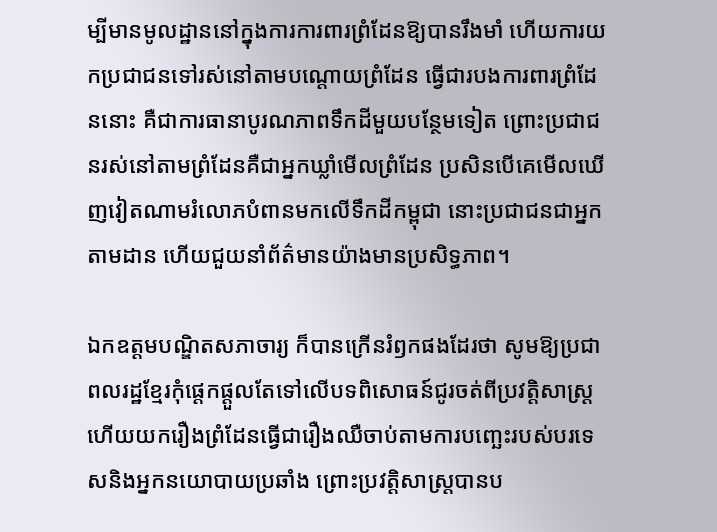ម្បីមានមូលដ្ឋាននៅក្នុងការការពារព្រំដែនឱ្យបានរឹងមាំ ហើយការយកប្រជាជនទៅរស់នៅតាមបណ្ដោយព្រំដែន ធ្វើជារបងការពារព្រំដែននោះ គឺជាការធានាបូរណភាពទឹកដីមួយបន្ថែមទៀត ព្រោះប្រជាជនរស់នៅតាមព្រំដែនគឺជាអ្នកឃ្លាំមើលព្រំដែន ប្រសិនបើគេមើលឃើញវៀតណាមរំលោភបំពានមកលើទឹកដីកម្ពុជា នោះប្រជាជនជាអ្នកតាមដាន ហើយជួយនាំព័ត៌មានយ៉ាងមានប្រសិទ្ធភាព។

ឯកឧត្ដមបណ្ឌិតសភាចារ្យ ក៏បានក្រើនរំឭកផងដែរថា សូមឱ្យប្រជាពលរដ្ឋខ្មែរកុំផ្ដេកផ្ដួលតែទៅលើបទពិសោធន៍ជូរចត់ពីប្រវត្តិសាស្ត្រ ហើយយករឿងព្រំដែនធ្វើជារឿងឈឺចាប់តាមការបញ្ឆេះរបស់បរទេសនិងអ្នកនយោបាយប្រឆាំង ព្រោះប្រវត្តិសាស្ត្របានប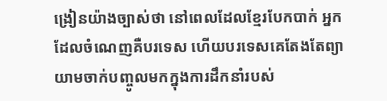ង្រៀនយ៉ាងច្បាស់ថា នៅពេលដែលខ្មែរបែកបាក់ អ្នកដែលចំណេញគឺបរទេស ហើយបរទេសគេតែងតែព្យាយាមចាក់បញ្ចូលមកក្នុងការដឹកនាំរបស់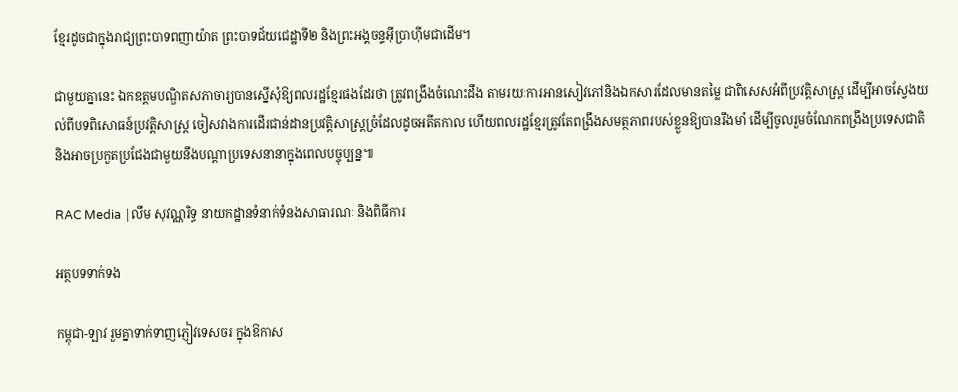ខ្មែរដូចជាក្នុងរាជ្យព្រះបាទពញាយ៉ាត ព្រះបាទជ័យជេដ្ឋាទី២ និងព្រះអង្គចន្ទអ៊ីប្រាហ៊ីមជាដើម។

ជាមួយគ្នានេះ ឯកឧត្ដមបណ្ឌិតសភាចារ្យបានស្នើសុំឱ្យពលរដ្ឋខ្មែរផងដែរថា ត្រូវពង្រឹងចំណេះដឹង តាមរយៈការអានសៀវភៅនិងឯកសារដែលមានតម្លៃ ជាពិសេសអំពីប្រវត្តិសាស្ត្រ ដើម្បីអាចស្វែងយល់ពីបទពិសោធន៍ប្រវត្តិសាស្ត្រ ចៀសវាងការដើរជាន់ដានប្រវត្តិសាស្ត្រច្រំដែលដូចអតីតកាល ហើយពលរដ្ឋខ្មែរត្រូវតែពង្រឹងសមត្ថភាពរបស់ខ្លួនឱ្យបានរឹងមាំ ដើម្បីចូលរួមចំណែកពង្រឹងប្រទេសជាតិ និងអាចប្រកួតប្រជែងជាមួយនឹងបណ្ដាប្រទេសនានាក្នុងពេលបច្ចុប្បន្ន៕

RAC Media |លឹម សុវណ្ណរិទ្ធ នាយកដ្ឋានទំនាក់ទំនងសាធារណៈ និងពិធីការ

អត្ថបទទាក់ទង

កម្ពុជា-ឡាវ រួមគ្នាទាក់ទាញភ្ញៀវទេសចរ ក្នុងឱកាស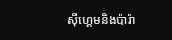ស៊ីហ្គេមនិងប៉ារ៉ា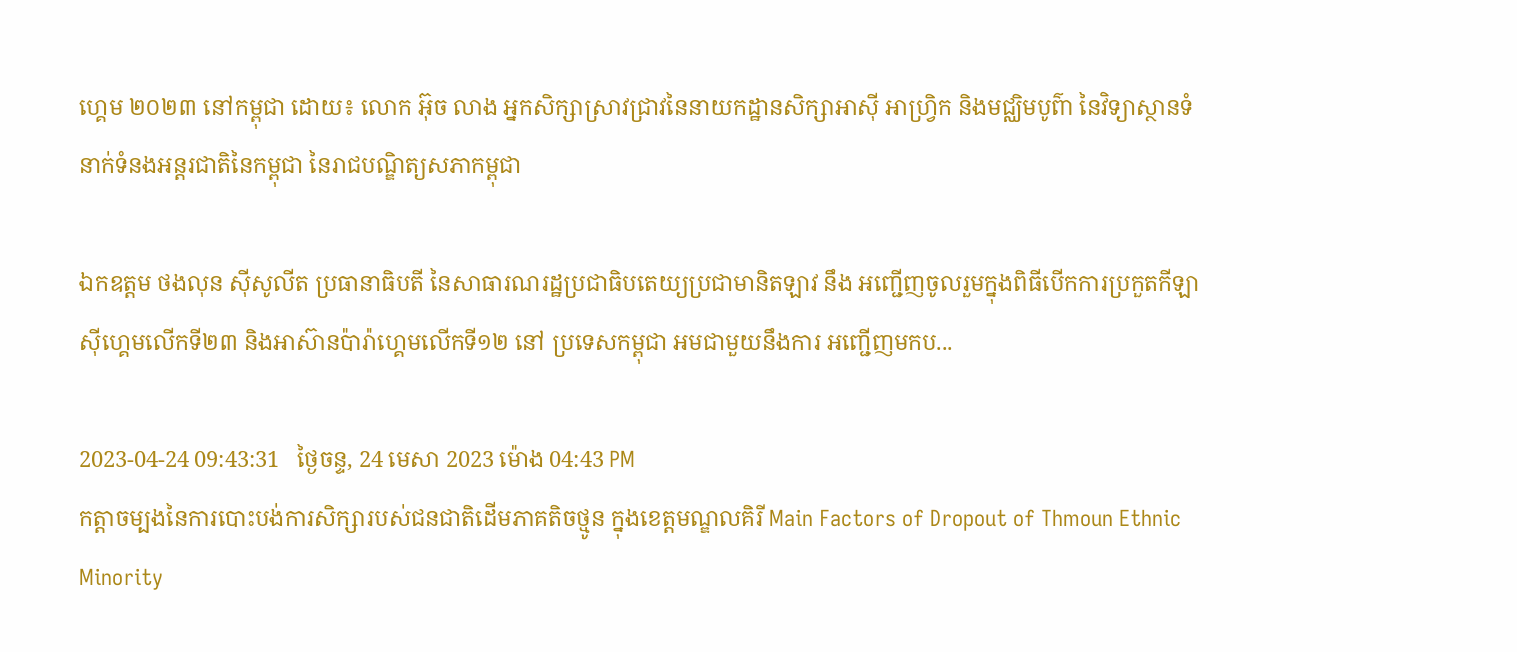ហ្គេម ២០២៣ នៅកម្ពុជា ដោយ៖ លោក អ៊ុច លាង អ្នកសិក្សាស្រាវជ្រាវនៃនាយកដ្ឋានសិក្សាអាស៊ី អាហ្វ្រិក និងមជ្ឈិមបូព៌ា នៃវិទ្យាស្ថានទំនាក់ទំនងអន្តរជាតិនៃកម្ពុជា នៃរាជបណ្ឌិត្យសភាកម្ពុជា

ឯកឧត្តម ថងលុន ស៊ីសូលីត ប្រធានាធិបតី នៃសាធារណរដ្ឋប្រជាធិបតេយ្យប្រជាមានិតឡាវ នឹង អញ្ជើញចូលរួមក្នុងពិធីបើកការប្រកួតកីឡាស៊ីហ្គេមលើកទី២៣ និងអាស៊ានប៉ារ៉ាហ្គេមលើកទី១២ នៅ ប្រទេសកម្ពុជា អមជាមួយនឹងការ អញ្ជើញមកប...

2023-04-24 09:43:31   ថ្ងៃចន្ទ, 24 មេសា 2023 ម៉ោង 04:43 PM
កត្ដាចម្បងនៃការបោះបង់ការសិក្សារបស់ជនជាតិដើមភាគតិចថ្មូន ក្នុងខេត្តមណ្ឌលគិរី Main Factors of Dropout of Thmoun Ethnic Minority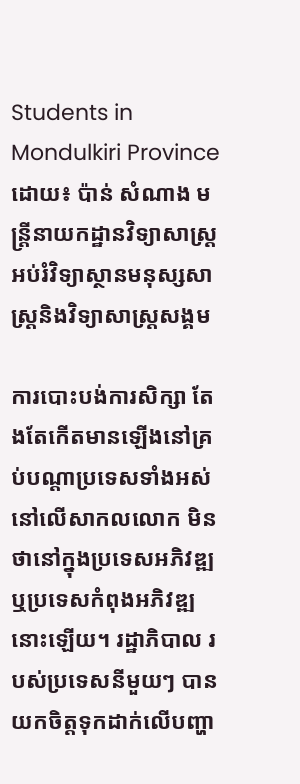Students in Mondulkiri Province ដោយ៖ ប៉ាន់ សំណាង មន្ដ្រីនាយកដ្ឋានវិទ្យាសាស្ដ្រអប់រំវិទ្យាស្ថានមនុស្សសាស្ដ្រនិងវិទ្យាសាស្ដ្រសង្គម

ការបោះបង់ការសិក្សា តែងតែកើតមានឡើងនៅគ្រប់បណ្តាប្រទេសទាំងអស់នៅលើសាកលលោក មិនថានៅក្នុងប្រទេសអភិវឌ្ឍ ឬប្រទេសកំពុងអភិវឌ្ឍនោះឡើយ។ រដ្ឋាភិបាល របស់ប្រទេសនីមួយៗ បានយកចិត្តទុកដាក់លើបញ្ហា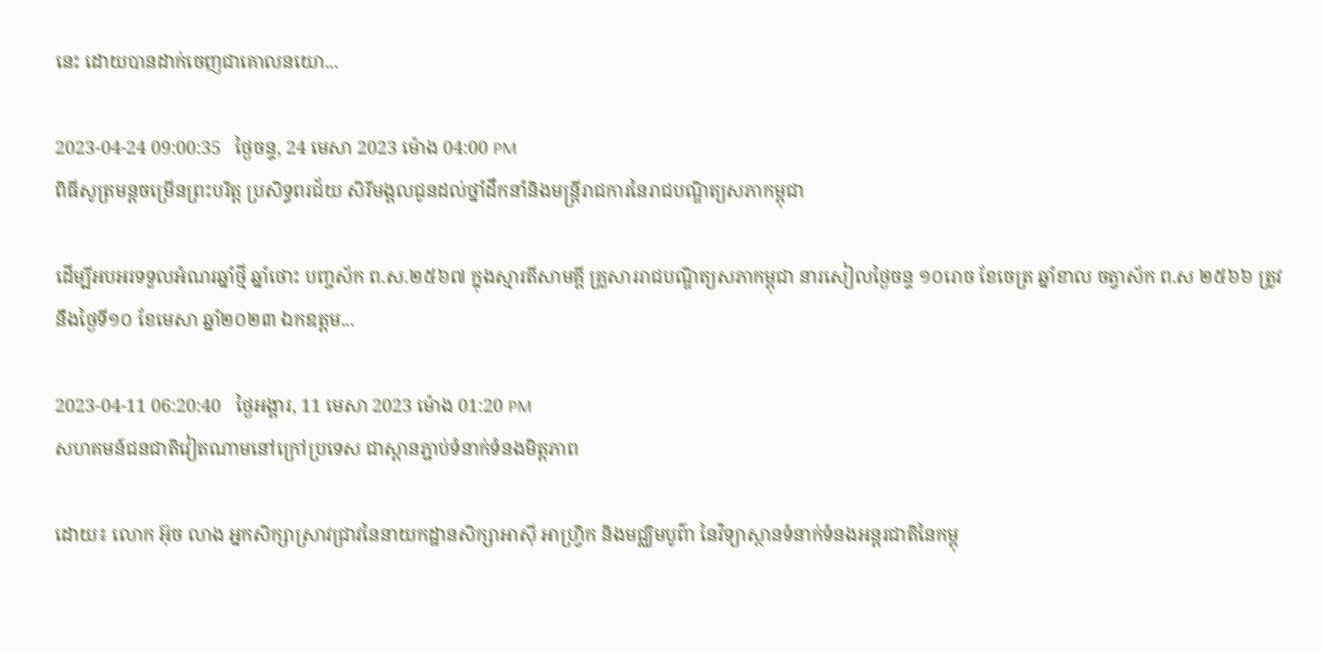នេះ ដោយបានដាក់ចេញជាគោលនយោ...

2023-04-24 09:00:35   ថ្ងៃចន្ទ, 24 មេសា 2023 ម៉ោង 04:00 PM
ពិធីសូត្រមន្តចម្រើនព្រះបរិត្ត ប្រសិទ្ធពរជ័យ សិរីមង្គលជូនដល់ថ្នាំដឹកនាំនិងមន្ត្រីរាជការនៃរាជបណ្ឌិត្យសភាកម្ពុជា

ដើម្បីអបអរទទួលអំណរឆ្នាំថ្មី ឆ្នាំថោះ បញ្ចស័ក ព.ស.២៥៦៧ ក្នុងស្មារតីសាមគ្គី គ្រួសាររាជបណ្ឌិត្យសភាកម្ពុជា នារសៀលថ្ងៃចន្ទ ១០រោច ខែចេត្រ ឆ្នាំខាល ចត្វាស័ក ព.ស ២៥៦៦ ត្រូវនឹងថ្ងៃទី១០ ខែមេសា ឆ្នាំ២០២៣ ឯកឧត្តម...

2023-04-11 06:20:40   ថ្ងៃអង្គារ, 11 មេសា 2023 ម៉ោង 01:20 PM
សហគមន៍ជនជាតិវៀតណាមនៅក្រៅប្រទេស ជាស្ពានភ្ជាប់ទំនាក់ទំនងមិត្តភាព

ដោយ៖ លោក អ៊ុច លាង អ្នកសិក្សាស្រាវជ្រាវនៃនាយកដ្ឋានសិក្សាអាស៊ី អាហ្វ្រិក និងមជ្ឈិមបូព៌ា នៃវិទ្យាស្ថានទំនាក់ទំនងអន្តរជាតិនៃកម្ពុ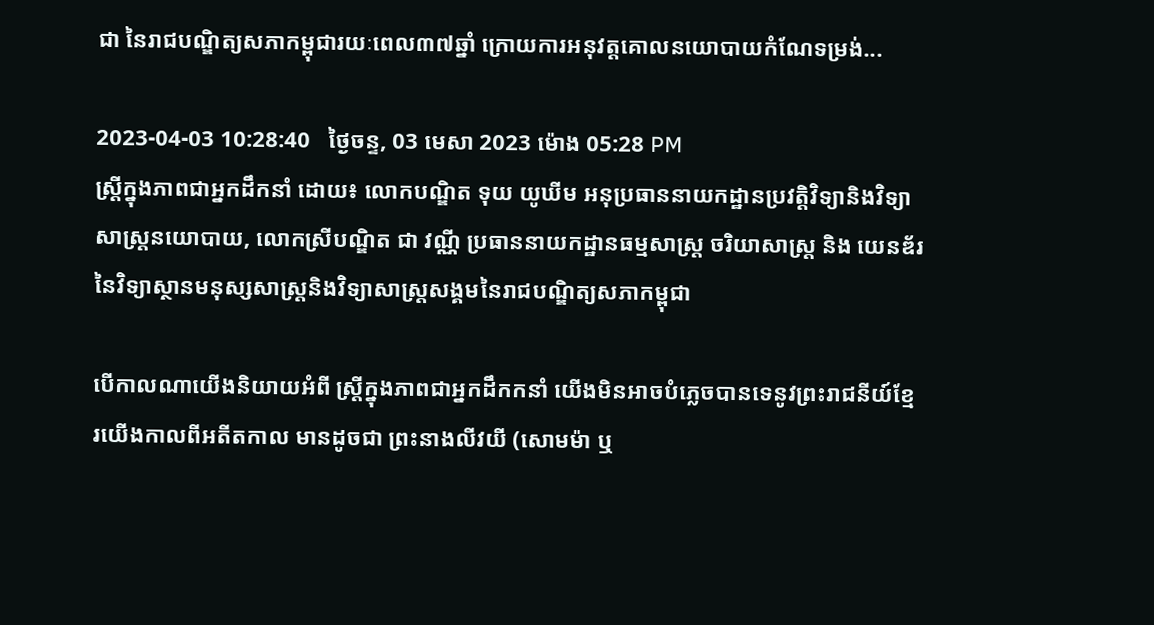ជា នៃរាជបណ្ឌិត្យសភាកម្ពុជារយៈពេល៣៧ឆ្នាំ ក្រោយការអនុវត្តគោលនយោបាយកំណែទម្រង់...

2023-04-03 10:28:40   ថ្ងៃចន្ទ, 03 មេសា 2023 ម៉ោង 05:28 PM
ស្រ្តីក្នុងភាពជាអ្នកដឹកនាំ ដោយ៖ លោកបណ្ឌិត ទុយ យូឃីម អនុប្រធាននាយកដ្ឋានប្រវត្តិវិទ្យានិងវិទ្យាសាស្រ្តនយោបាយ, លោកស្រីបណ្ឌិត ជា វណ្ណី ប្រធាននាយកដ្ឋានធម្មសាស្រ្ត ចរិយាសាស្រ្ត និង យេនឌ័រ នៃវិទ្យាស្ថានមនុស្សសាស្រ្តនិងវិទ្យាសាស្រ្តសង្គមនៃរាជបណ្ឌិត្យសភាកម្ពុជា

បើកាលណាយើងនិយាយអំពី ស្រ្តីក្នុងភាពជាអ្នកដឹកកនាំ យើងមិនអាចបំភ្លេចបានទេនូវព្រះរាជនីយ៍ខ្មែរយើងកាលពីអតីតកាល មានដូចជា ព្រះនាងលីវយី (សោមម៉ា ឬ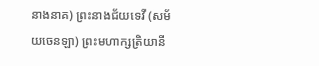នាងនាគ) ព្រះនាងជ័យទេវី (សម័យចេនឡា) ព្រះមហាក្សត្រិយានី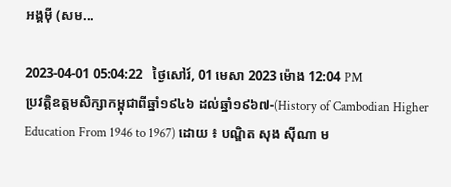អង្គម៉ី (សម...

2023-04-01 05:04:22   ថ្ងៃសៅរ៍, 01 មេសា 2023 ម៉ោង 12:04 PM
ប្រវត្តិឧត្តមសិក្សាកម្ពុជាពីឆ្នាំ១៩៤៦ ដល់ឆ្នាំ១៩៦៧-(History of Cambodian Higher Education From 1946 to 1967) ដោយ ៖ បណ្ឌិត សុង ស៊ីណា ម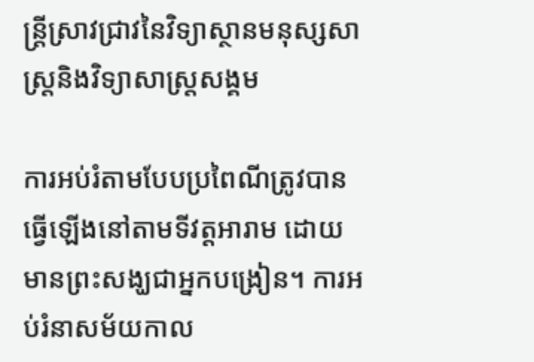ន្ត្រីស្រាវជ្រាវនៃវិទ្យាស្ថានមនុស្សសាស្ត្រនិងវិទ្យាសាស្ត្រសង្គម

ការអប់រំតាមបែបប្រពៃណីត្រូវបានធ្វើឡើងនៅតាមទីវត្តអារាម ដោយមានព្រះសង្ឃជាអ្នកបង្រៀន។ ការអប់រំនាសម័យកាល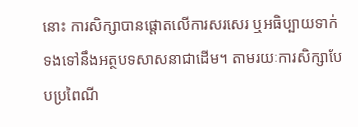នោះ ការសិក្សាបានផ្តោតលើការសរសេរ ឬអធិប្បាយទាក់ទងទៅនឹងអត្ថបទសាសនាជាដើម។ តាមរយៈការសិក្សាបែបប្រពៃណី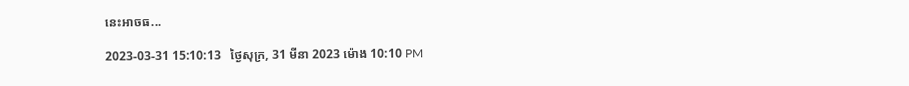នេះអាចធ...

2023-03-31 15:10:13   ថ្ងៃសុក្រ, 31 មីនា 2023 ម៉ោង 10:10 PM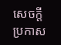សេចក្តីប្រកាស